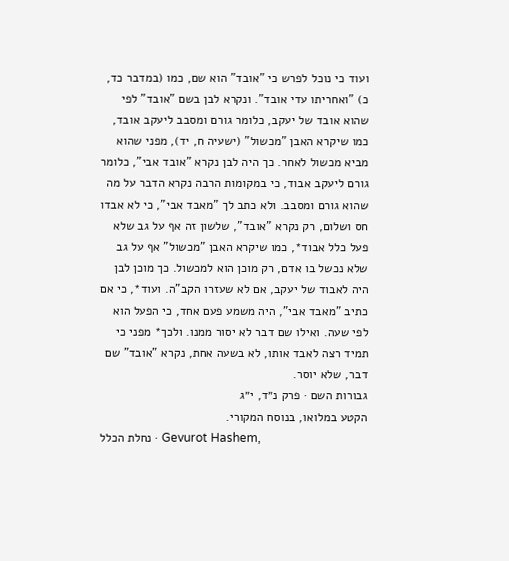ועוד כי נוכל לפרש כי "אובד" הוא שם, כמו (במדבר כד, כ) "ואחריתו עדי אובד". ונקרא לבן בשם "אובד" לפי שהוא אובד של יעקב, כלומר גורם ומסבב ליעקב אובד, כמו שיקרא האבן "מכשול" (ישעיה ח, יד), מפני שהוא מביא מכשול לאחר. כך היה לבן נקרא "אובד אבי", כלומר גורם ליעקב אבוד, כי במקומות הרבה נקרא הדבר על מה שהוא גורם ומסבב. ולא כתב לך "מאבד אבי", כי לא אבדו חס ושלום, רק נקרא "אובד", שלשון זה אף על גב שלא פעל כלל אבוד*, כמו שיקרא האבן "מכשול" אף על גב שלא נכשל בו אדם, רק מוכן הוא למכשול. כך מוכן לבן היה לאבוד של יעקב, אם לא שעזרו הקב"ה. ועוד*, כי אם כתיב "מאבד אבי", היה משמע פעם אחד, כי הפעל הוא לפי שעה. ואילו שם דבר לא יסור ממנו. ולכך* מפני כי תמיד רצה לאבד אותו, לא בשעה אחת, נקרא "אובד" שם דבר, שלא יוסר.
גבורות השם · פרק נ״ד, י״ג
הקטע במלואו, בנוסח המקורי.
נחלת הכלל · Gevurot Hashem,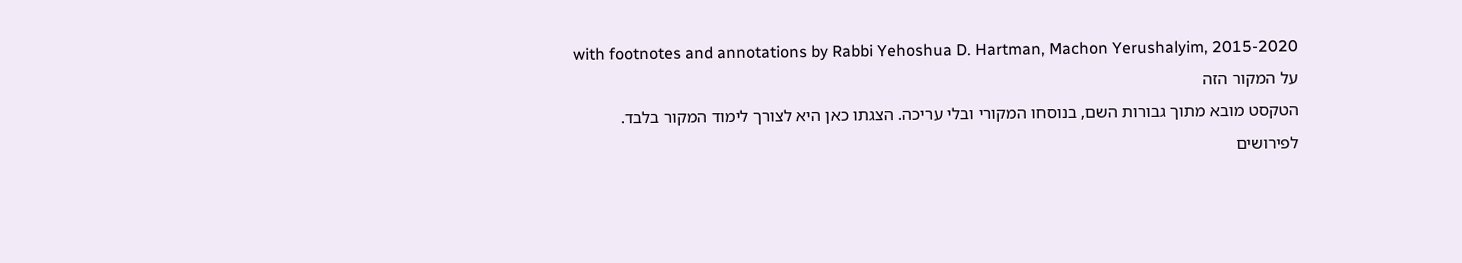with footnotes and annotations by Rabbi Yehoshua D. Hartman, Machon Yerushalyim, 2015-2020
על המקור הזה
הטקסט מובא מתוך גבורות השם, בנוסחו המקורי ובלי עריכה. הצגתו כאן היא לצורך לימוד המקור בלבד. לפירושים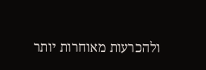ולהכרעות מאוחרות יותר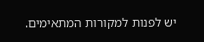יש לפנות למקורות המתאימים.